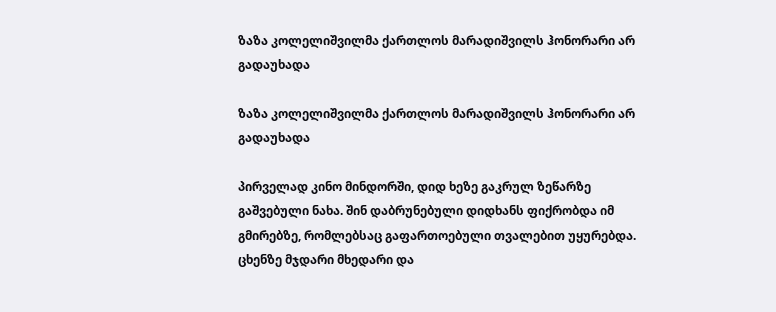ზაზა კოლელიშვილმა ქართლოს მარადიშვილს ჰონორარი არ გადაუხადა

ზაზა კოლელიშვილმა ქართლოს მარადიშვილს ჰონორარი არ გადაუხადა

პირველად კინო მინდორში, დიდ ხეზე გაკრულ ზეწარზე გაშვებული ნახა. შინ დაბრუნებული დიდხანს ფიქრობდა იმ გმირებზე, რომლებსაც გაფართოებული თვალებით უყურებდა. ცხენზე მჯდარი მხედარი და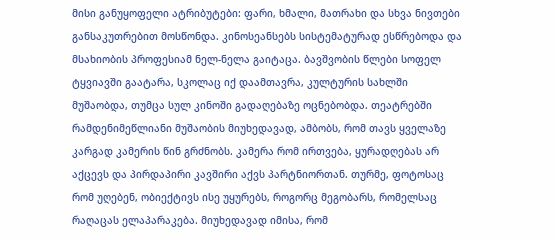მისი განუყოფელი ატრიბუტები: ფარი, ხმალი, მათრახი და სხვა ნივთები განსაკუთრებით მოსწონდა. კინოსეანსებს სისტემატურად ესწრებოდა და მსახიობის პროფესიამ ნელ-ნელა გაიტაცა. ბავშვობის წლები სოფელ ტყვიავში გაატარა, სკოლაც იქ დაამთავრა, კულტურის სახლში მუშაობდა, თუმცა სულ კინოში გადაღებაზე ოცნებობდა. თეატრებში რამდენიმეწლიანი მუშაობის მიუხედავად, ამბობს, რომ თავს ყველაზე კარგად კამერის წინ გრძნობს. კამერა რომ ირთვება, ყურადღებას არ აქცევს და პირდაპირი კავშირი აქვს პარტნიორთან. თურმე, ფოტოსაც რომ უღებენ, ობიექტივს ისე უყურებს, როგორც მეგობარს, რომელსაც რაღაცას ელაპარაკება. მიუხედავად იმისა, რომ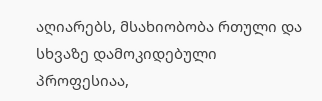აღიარებს, მსახიობობა რთული და სხვაზე დამოკიდებული პროფესიაა,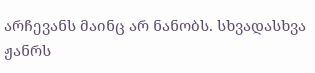არჩევანს მაინც არ ნანობს. სხვადასხვა ჟანრს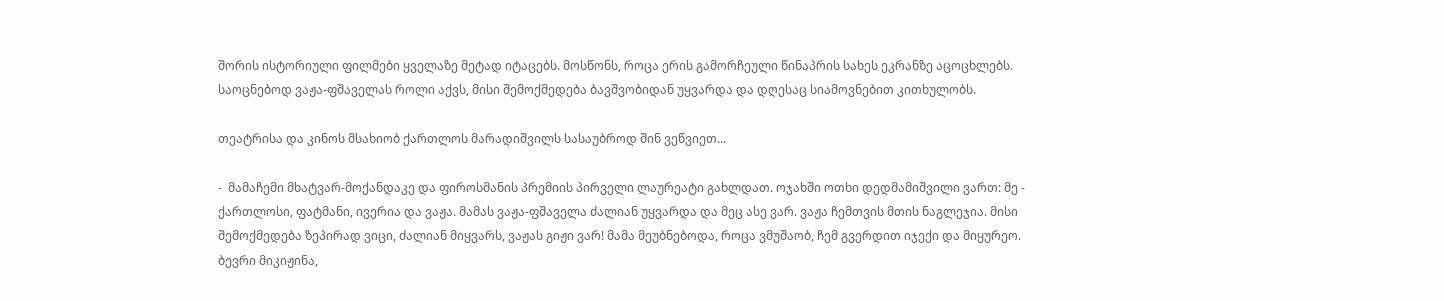შორის ისტორიული ფილმები ყველაზე მეტად იტაცებს. მოსწონს, როცა ერის გამორჩეული წინაპრის სახეს ეკრანზე აცოცხლებს. საოცნებოდ ვაჟა-ფშაველას როლი აქვს, მისი შემოქმედება ბავშვობიდან უყვარდა და დღესაც სიამოვნებით კითხულობს.

თეატრისა და კინოს მსახიობ ქართლოს მარადიშვილს სასაუბროდ შინ ვეწვიეთ...

-  მამაჩემი მხატვარ-მოქანდაკე და ფიროსმანის პრემიის პირველი ლაურეატი გახლდათ. ოჯახში ოთხი დედმამიშვილი ვართ: მე - ქართლოსი, ფატმანი, ივერია და ვაჟა. მამას ვაჟა-ფშაველა ძალიან უყვარდა და მეც ასე ვარ. ვაჟა ჩემთვის მთის ნაგლეჯია. მისი შემოქმედება ზეპირად ვიცი, ძალიან მიყვარს, ვაჟას გიჟი ვარ! მამა მეუბნებოდა, როცა ვმუშაობ, ჩემ გვერდით იჯექი და მიყურეო. ბევრი მიკიჟინა,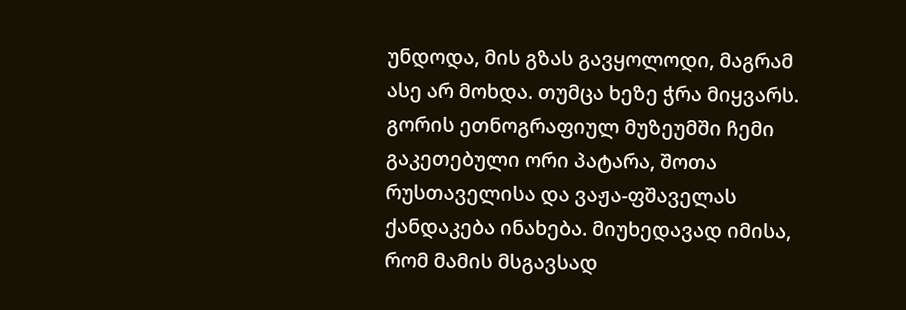უნდოდა, მის გზას გავყოლოდი, მაგრამ ასე არ მოხდა. თუმცა ხეზე ჭრა მიყვარს. გორის ეთნოგრაფიულ მუზეუმში ჩემი გაკეთებული ორი პატარა, შოთა რუსთაველისა და ვაჟა-ფშაველას ქანდაკება ინახება. მიუხედავად იმისა, რომ მამის მსგავსად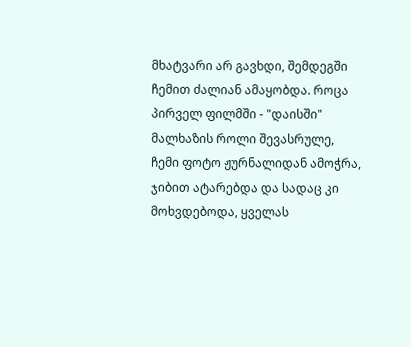მხატვარი არ გავხდი, შემდეგში ჩემით ძალიან ამაყობდა. როცა პირველ ფილმში - "დაისში" მალხაზის როლი შევასრულე, ჩემი ფოტო ჟურნალიდან ამოჭრა, ჯიბით ატარებდა და სადაც კი მოხვდებოდა, ყველას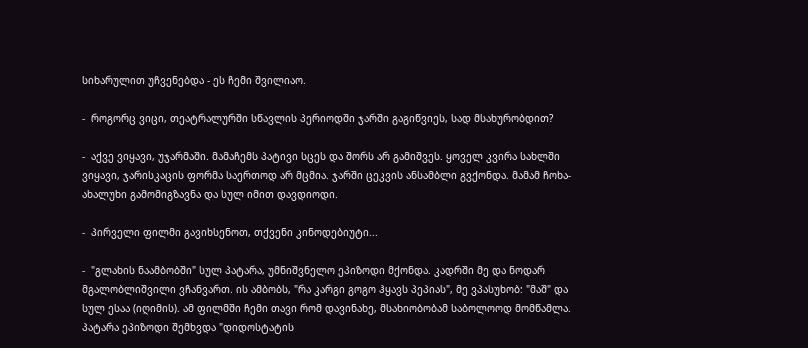სიხარულით უჩვენებდა - ეს ჩემი შვილიაო.

-  როგორც ვიცი, თეატრალურში სწავლის პერიოდში ჯარში გაგიწვიეს, სად მსახურობდით?

-  აქვე ვიყავი, უჯარმაში. მამაჩემს პატივი სცეს და შორს არ გამიშვეს. ყოველ კვირა სახლში ვიყავი, ჯარისკაცის ფორმა საერთოდ არ მცმია. ჯარში ცეკვის ანსამბლი გვქონდა. მამამ ჩოხა-ახალუხი გამომიგზავნა და სულ იმით დავდიოდი.

-  პირველი ფილმი გავიხსენოთ, თქვენი კინოდებიუტი...

-  "გლახის ნაამბობში" სულ პატარა, უმნიშვნელო ეპიზოდი მქონდა. კადრში მე და ნოდარ მგალობლიშვილი ვჩანვართ. ის ამბობს, "რა კარგი გოგო ჰყავს პეპიას", მე ვპასუხობ: "მაშ" და სულ ესაა (იღიმის). ამ ფილმში ჩემი თავი რომ დავინახე, მსახიობობამ საბოლოოდ მომწამლა. პატარა ეპიზოდი შემხვდა "დიდოსტატის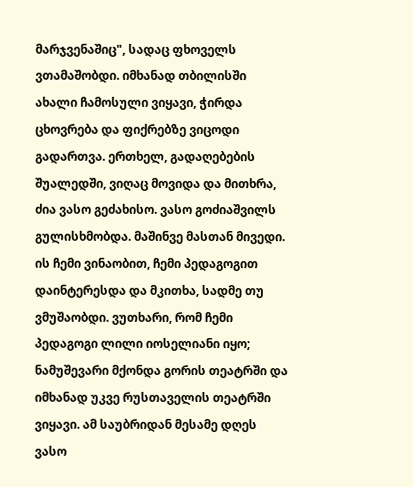მარჯვენაშიც", სადაც ფხოველს ვთამაშობდი. იმხანად თბილისში ახალი ჩამოსული ვიყავი, ჭირდა ცხოვრება და ფიქრებზე ვიცოდი გადართვა. ერთხელ, გადაღებების შუალედში, ვიღაც მოვიდა და მითხრა, ძია ვასო გეძახისო. ვასო გოძიაშვილს გულისხმობდა. მაშინვე მასთან მივედი. ის ჩემი ვინაობით, ჩემი პედაგოგით დაინტერესდა და მკითხა, სადმე თუ ვმუშაობდი. ვუთხარი, რომ ჩემი პედაგოგი ლილი იოსელიანი იყო; ნამუშევარი მქონდა გორის თეატრში და იმხანად უკვე რუსთაველის თეატრში ვიყავი. ამ საუბრიდან მესამე დღეს ვასო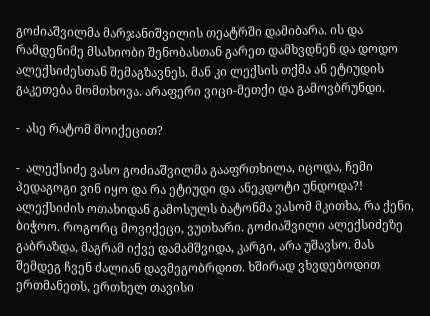გოძიაშვილმა მარჯანიშვილის თეატრში დამიბარა. ის და რამდენიმე მსახიობი შენობასთან გარეთ დამხვდნენ და დოდო ალექსიძესთან შემაგზავნეს. მან კი ლექსის თქმა ან ეტიუდის გაკეთება მომთხოვა. არაფერი ვიცი-მეთქი და გამოვბრუნდი.

-  ასე რატომ მოიქეცით?

-  ალექსიძე ვასო გოძიაშვილმა გააფრთხილა, იცოდა, ჩემი პედაგოგი ვინ იყო და რა ეტიუდი და ანეკდოტი უნდოდა?! ალექსიძის ოთახიდან გამოსულს ბატონმა ვასომ მკითხა, რა ქენი, ბიჭოო. როგორც მოვიქეცი, ვუთხარი. გოძიაშვილი ალექსიძეზე გაბრაზდა, მაგრამ იქვე დამამშვიდა, კარგი, არა უშავსო. მას შემდეგ ჩვენ ძალიან დავმეგობრდით. ხშირად ვხვდებოდით ერთმანეთს, ერთხელ თავისი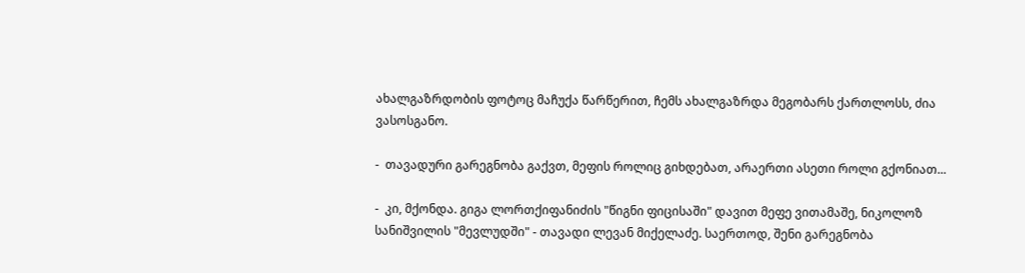ახალგაზრდობის ფოტოც მაჩუქა წარწერით, ჩემს ახალგაზრდა მეგობარს ქართლოსს, ძია ვასოსგანო.

-  თავადური გარეგნობა გაქვთ, მეფის როლიც გიხდებათ, არაერთი ასეთი როლი გქონიათ...

-  კი, მქონდა. გიგა ლორთქიფანიძის "წიგნი ფიცისაში" დავით მეფე ვითამაშე, ნიკოლოზ სანიშვილის "მევლუდში" - თავადი ლევან მიქელაძე. საერთოდ, შენი გარეგნობა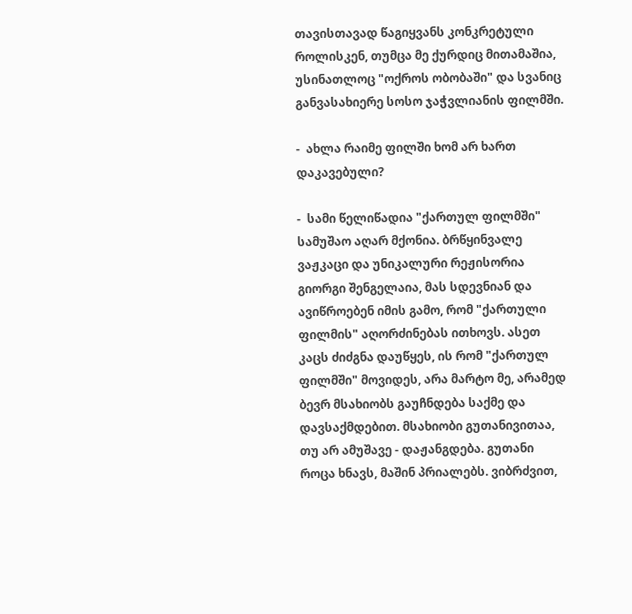თავისთავად წაგიყვანს კონკრეტული როლისკენ, თუმცა მე ქურდიც მითამაშია, უსინათლოც "ოქროს ობობაში" და სვანიც განვასახიერე სოსო ჯაჭვლიანის ფილმში.

-  ახლა რაიმე ფილში ხომ არ ხართ დაკავებული?

-  სამი წელიწადია "ქართულ ფილმში" სამუშაო აღარ მქონია. ბრწყინვალე ვაჟკაცი და უნიკალური რეჟისორია გიორგი შენგელაია, მას სდევნიან და ავიწროებენ იმის გამო, რომ "ქართული ფილმის" აღორძინებას ითხოვს. ასეთ კაცს ძიძგნა დაუწყეს, ის რომ "ქართულ ფილმში" მოვიდეს, არა მარტო მე, არამედ ბევრ მსახიობს გაუჩნდება საქმე და დავსაქმდებით. მსახიობი გუთანივითაა, თუ არ ამუშავე - დაჟანგდება. გუთანი როცა ხნავს, მაშინ პრიალებს. ვიბრძვით,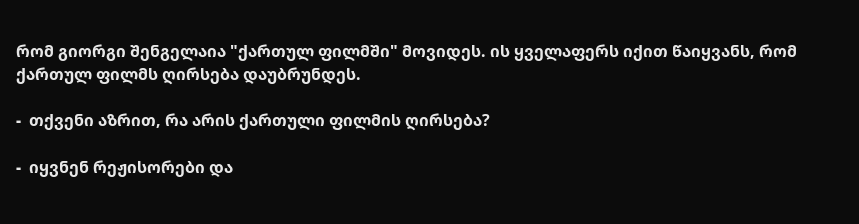რომ გიორგი შენგელაია "ქართულ ფილმში" მოვიდეს. ის ყველაფერს იქით წაიყვანს, რომ ქართულ ფილმს ღირსება დაუბრუნდეს.

-  თქვენი აზრით, რა არის ქართული ფილმის ღირსება?

-  იყვნენ რეჟისორები და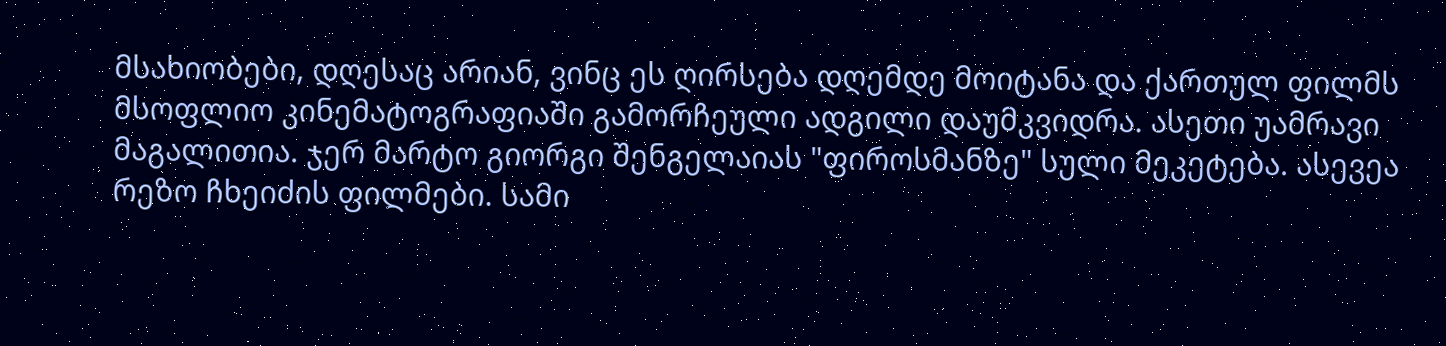მსახიობები, დღესაც არიან, ვინც ეს ღირსება დღემდე მოიტანა და ქართულ ფილმს მსოფლიო კინემატოგრაფიაში გამორჩეული ადგილი დაუმკვიდრა. ასეთი უამრავი მაგალითია. ჯერ მარტო გიორგი შენგელაიას "ფიროსმანზე" სული მეკეტება. ასევეა რეზო ჩხეიძის ფილმები. სამი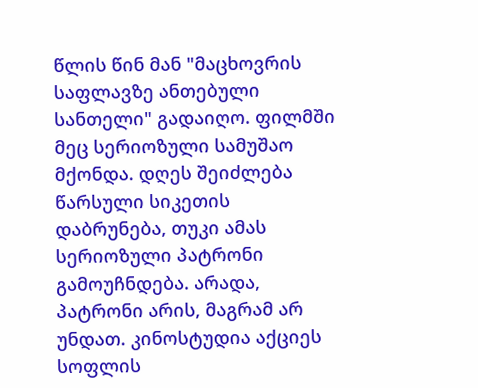წლის წინ მან "მაცხოვრის საფლავზე ანთებული სანთელი" გადაიღო. ფილმში მეც სერიოზული სამუშაო მქონდა. დღეს შეიძლება წარსული სიკეთის დაბრუნება, თუკი ამას სერიოზული პატრონი გამოუჩნდება. არადა, პატრონი არის, მაგრამ არ უნდათ. კინოსტუდია აქციეს სოფლის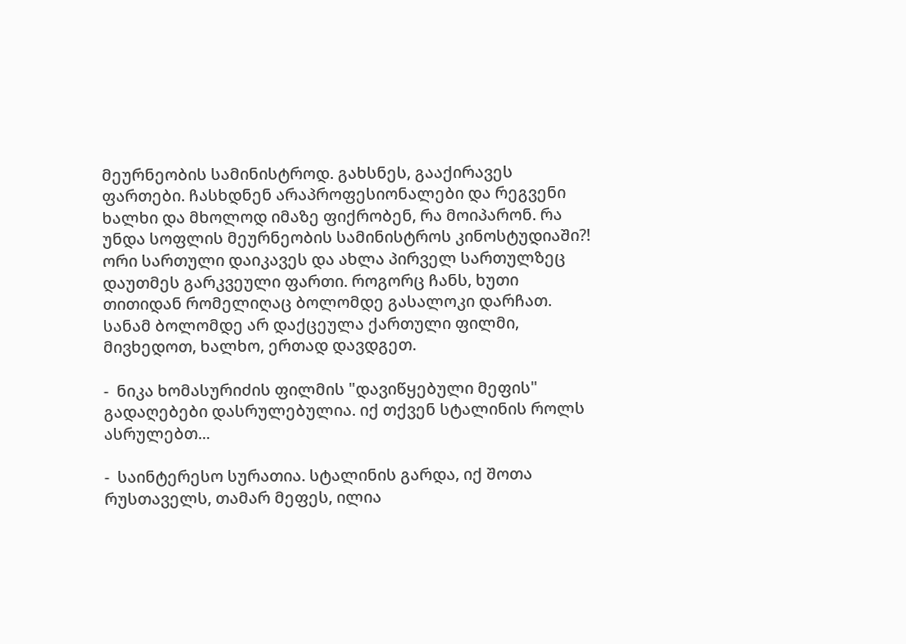მეურნეობის სამინისტროდ. გახსნეს, გააქირავეს ფართები. ჩასხდნენ არაპროფესიონალები და რეგვენი ხალხი და მხოლოდ იმაზე ფიქრობენ, რა მოიპარონ. რა უნდა სოფლის მეურნეობის სამინისტროს კინოსტუდიაში?! ორი სართული დაიკავეს და ახლა პირველ სართულზეც დაუთმეს გარკვეული ფართი. როგორც ჩანს, ხუთი თითიდან რომელიღაც ბოლომდე გასალოკი დარჩათ. სანამ ბოლომდე არ დაქცეულა ქართული ფილმი, მივხედოთ, ხალხო, ერთად დავდგეთ.

-  ნიკა ხომასურიძის ფილმის "დავიწყებული მეფის" გადაღებები დასრულებულია. იქ თქვენ სტალინის როლს ასრულებთ...

-  საინტერესო სურათია. სტალინის გარდა, იქ შოთა რუსთაველს, თამარ მეფეს, ილია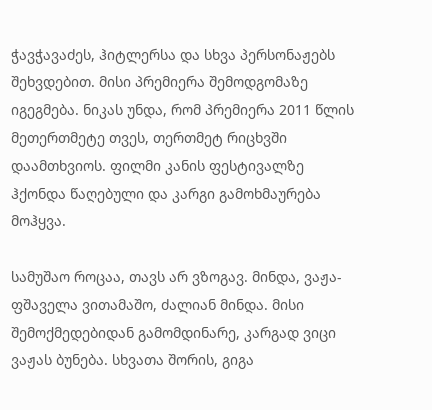ჭავჭავაძეს, ჰიტლერსა და სხვა პერსონაჟებს შეხვდებით. მისი პრემიერა შემოდგომაზე იგეგმება. ნიკას უნდა, რომ პრემიერა 2011 წლის მეთერთმეტე თვეს, თერთმეტ რიცხვში დაამთხვიოს. ფილმი კანის ფესტივალზე ჰქონდა წაღებული და კარგი გამოხმაურება მოჰყვა.

სამუშაო როცაა, თავს არ ვზოგავ. მინდა, ვაჟა-ფშაველა ვითამაშო, ძალიან მინდა. მისი შემოქმედებიდან გამომდინარე, კარგად ვიცი ვაჟას ბუნება. სხვათა შორის, გიგა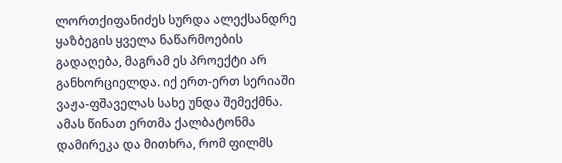ლორთქიფანიძეს სურდა ალექსანდრე ყაზბეგის ყველა ნაწარმოების გადაღება, მაგრამ ეს პროექტი არ განხორციელდა. იქ ერთ-ერთ სერიაში ვაჟა-ფშაველას სახე უნდა შემექმნა. ამას წინათ ერთმა ქალბატონმა დამირეკა და მითხრა, რომ ფილმს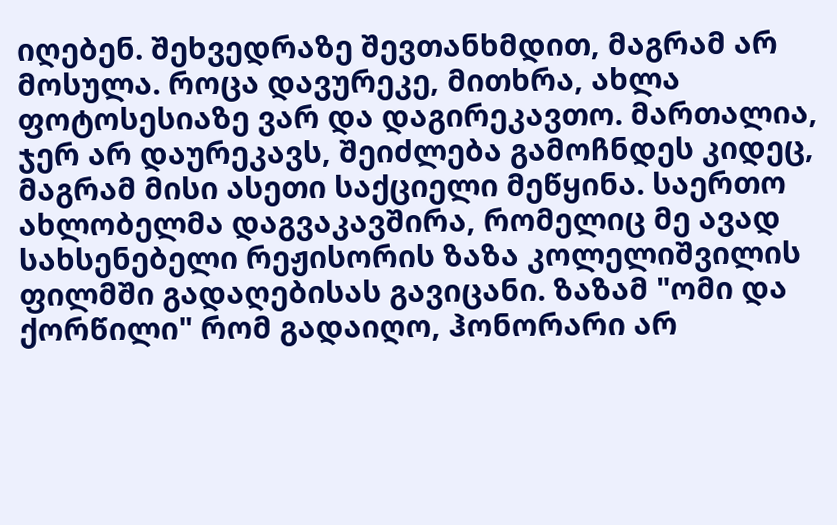იღებენ. შეხვედრაზე შევთანხმდით, მაგრამ არ მოსულა. როცა დავურეკე, მითხრა, ახლა ფოტოსესიაზე ვარ და დაგირეკავთო. მართალია, ჯერ არ დაურეკავს, შეიძლება გამოჩნდეს კიდეც, მაგრამ მისი ასეთი საქციელი მეწყინა. საერთო ახლობელმა დაგვაკავშირა, რომელიც მე ავად სახსენებელი რეჟისორის ზაზა კოლელიშვილის ფილმში გადაღებისას გავიცანი. ზაზამ "ომი და ქორწილი" რომ გადაიღო, ჰონორარი არ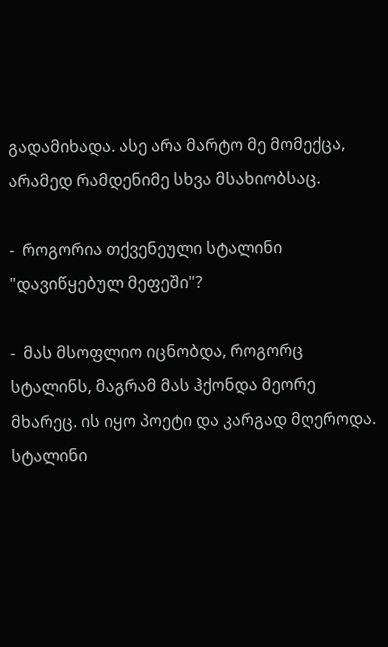გადამიხადა. ასე არა მარტო მე მომექცა, არამედ რამდენიმე სხვა მსახიობსაც.

-  როგორია თქვენეული სტალინი "დავიწყებულ მეფეში"?

-  მას მსოფლიო იცნობდა, როგორც სტალინს, მაგრამ მას ჰქონდა მეორე მხარეც. ის იყო პოეტი და კარგად მღეროდა. სტალინი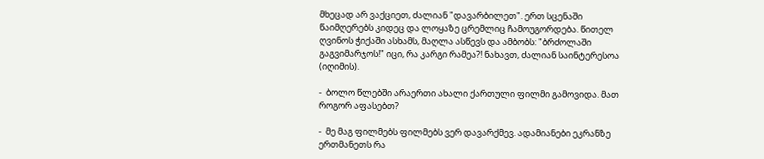მხეცად არ ვაქციეთ, ძალიან "დავარბილეთ". ერთ სცენაში წაიმღერებს კიდეც და ლოყაზე ცრემლიც ჩამოუგორდება. წითელ ღვინოს ჭიქაში ასხამს, მაღლა ასწევს და ამბობს: "ბრძოლაში გაგვიმარჯოს!" იცი, რა კარგი რამეა?! ნახავთ, ძალიან საინტერესოა (იღიმის).

-  ბოლო წლებში არაერთი ახალი ქართული ფილმი გამოვიდა. მათ როგორ აფასებთ?

-  მე მაგ ფილმებს ფილმებს ვერ დავარქმევ. ადამიანები ეკრანზე ერთმანეთს რა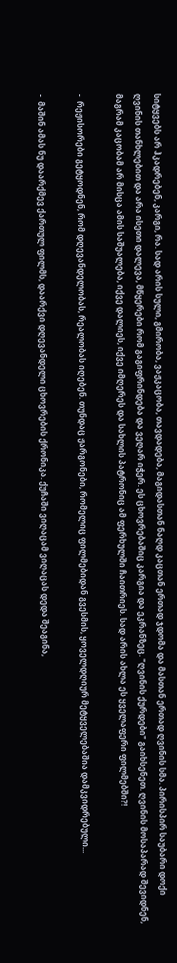სიტყვებს არ ჰკადრებენ, კარგი, რა. სად არის სული, გმირობა, ვაჟკაცობა, თავდადება, მაგიდასთან ნაღდ კაცთან ერთად ჯდომა და მასთან ერთად ღვინის სმა. პირისპირ საუბარი დოქი ღვინის თანხლებით და არა ისეთი დალევა, მწყერები რომ გაგიფრინდება და ვეღარ იჭერ. ეს ცხოვრებაშიც კარგია და ეკრანზეც. "ღვინის ქურდები" გაიხსენეთ. ღვინის მოსაპარად შევიდნენ, მაგრამ კაცობამ არ მისცა ამის საშუალება, იქვე დალიეს, იქვე იმღერეს და სახლის პატრონიც ამ ფერხულში ჩაითრიეს. სად არის ახლა ეს ყველაფერი ფილმებში?!

-  რეჟისორები გეტყოდნენ, რომ დღევანდელობას, რეალობას იღებენ. თუნდაც ჟარგონები, რომელიც ფილმებიდან გვესმის, ყოველდღიურ მეტყველებაშია დამკვიდრებული...

-  მაშინ ამას ნუ დაარქმევ ქართულ ფილმს, დაარქვი დღევანდელი ცხოვრების ქრონიკა. ქუჩაში ვიღაცამ ვიღაცას დედა შეაგინა,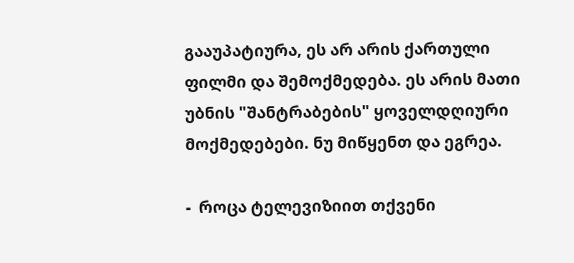გააუპატიურა, ეს არ არის ქართული ფილმი და შემოქმედება. ეს არის მათი უბნის "შანტრაბების" ყოველდღიური მოქმედებები. ნუ მიწყენთ და ეგრეა.

-  როცა ტელევიზიით თქვენი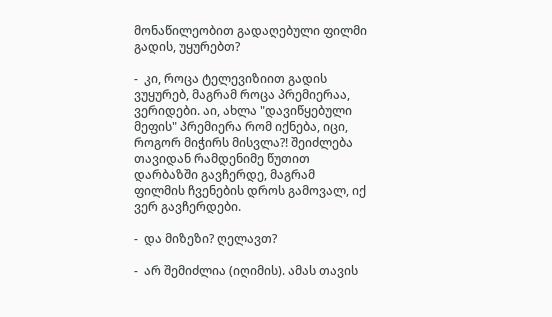მონაწილეობით გადაღებული ფილმი გადის, უყურებთ?

-  კი, როცა ტელევიზიით გადის ვუყურებ, მაგრამ როცა პრემიერაა, ვერიდები. აი, ახლა "დავიწყებული მეფის" პრემიერა რომ იქნება, იცი, როგორ მიჭირს მისვლა?! შეიძლება თავიდან რამდენიმე წუთით დარბაზში გავჩერდე, მაგრამ ფილმის ჩვენების დროს გამოვალ, იქ ვერ გავჩერდები.

-  და მიზეზი? ღელავთ?

-  არ შემიძლია (იღიმის). ამას თავის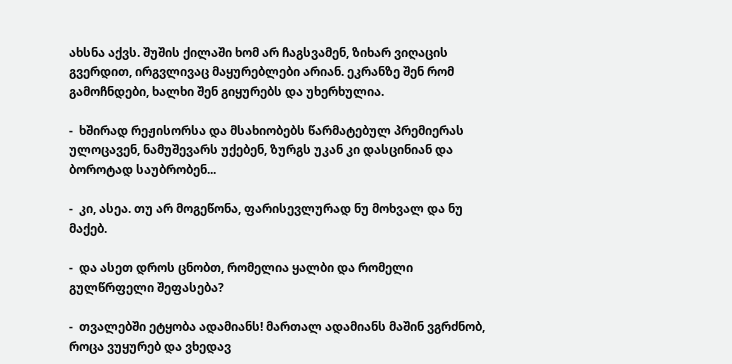ახსნა აქვს. შუშის ქილაში ხომ არ ჩაგსვამენ, ზიხარ ვიღაცის გვერდით, ირგვლივაც მაყურებლები არიან. ეკრანზე შენ რომ გამოჩნდები, ხალხი შენ გიყურებს და უხერხულია.

-  ხშირად რეჟისორსა და მსახიობებს წარმატებულ პრემიერას ულოცავენ, ნამუშევარს უქებენ, ზურგს უკან კი დასცინიან და ბოროტად საუბრობენ...

-  კი, ასეა. თუ არ მოგეწონა, ფარისევლურად ნუ მოხვალ და ნუ მაქებ.

-  და ასეთ დროს ცნობთ, რომელია ყალბი და რომელი გულწრფელი შეფასება?

-  თვალებში ეტყობა ადამიანს! მართალ ადამიანს მაშინ ვგრძნობ, როცა ვუყურებ და ვხედავ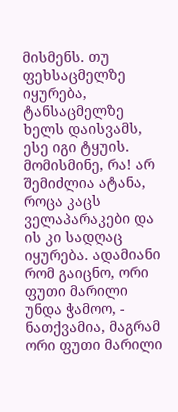მისმენს. თუ ფეხსაცმელზე იყურება, ტანსაცმელზე ხელს დაისვამს, ესე იგი ტყუის. მომისმინე, რა! არ შემიძლია ატანა, როცა კაცს ველაპარაკები და ის კი სადღაც იყურება. ადამიანი რომ გაიცნო, ორი ფუთი მარილი უნდა ჭამოო, - ნათქვამია, მაგრამ ორი ფუთი მარილი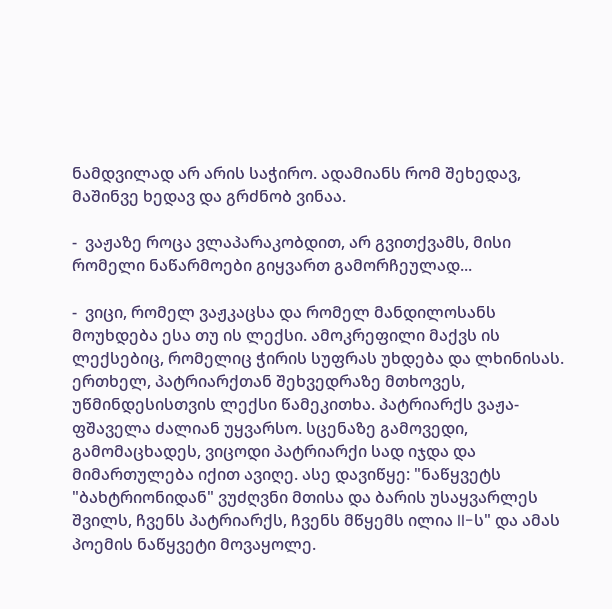ნამდვილად არ არის საჭირო. ადამიანს რომ შეხედავ, მაშინვე ხედავ და გრძნობ ვინაა.

-  ვაჟაზე როცა ვლაპარაკობდით, არ გვითქვამს, მისი რომელი ნაწარმოები გიყვართ გამორჩეულად...

-  ვიცი, რომელ ვაჟკაცსა და რომელ მანდილოსანს მოუხდება ესა თუ ის ლექსი. ამოკრეფილი მაქვს ის ლექსებიც, რომელიც ჭირის სუფრას უხდება და ლხინისას. ერთხელ, პატრიარქთან შეხვედრაზე მთხოვეს, უწმინდესისთვის ლექსი წამეკითხა. პატრიარქს ვაჟა-ფშაველა ძალიან უყვარსო. სცენაზე გამოვედი, გამომაცხადეს, ვიცოდი პატრიარქი სად იჯდა და მიმართულება იქით ავიღე. ასე დავიწყე: "ნაწყვეტს "ბახტრიონიდან" ვუძღვნი მთისა და ბარის უსაყვარლეს შვილს, ჩვენს პატრიარქს, ჩვენს მწყემს ილია II-ს" და ამას პოემის ნაწყვეტი მოვაყოლე.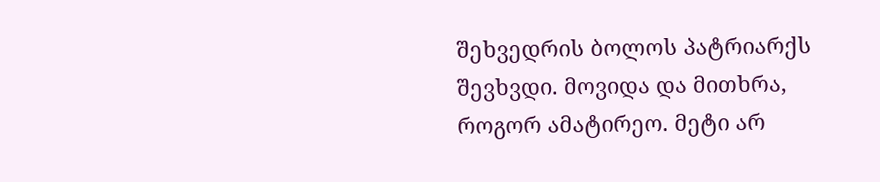შეხვედრის ბოლოს პატრიარქს შევხვდი. მოვიდა და მითხრა, როგორ ამატირეო. მეტი არ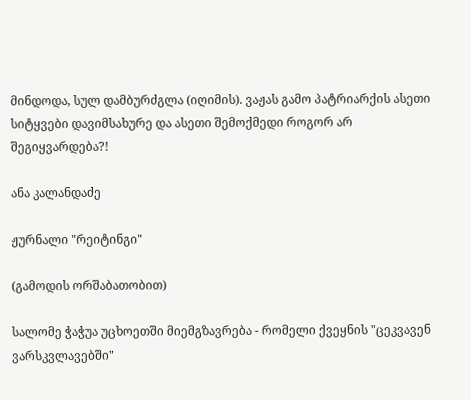მინდოდა, სულ დამბურძგლა (იღიმის). ვაჟას გამო პატრიარქის ასეთი სიტყვები დავიმსახურე და ასეთი შემოქმედი როგორ არ შეგიყვარდება?!

ანა კალანდაძე

ჟურნალი "რეიტინგი"

(გამოდის ორშაბათობით)

სალომე ჭაჭუა უცხოეთში მიემგზავრება - რომელი ქვეყნის "ცეკვავენ ვარსკვლავებში"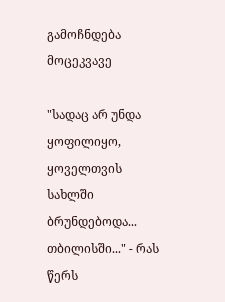გამოჩნდება მოცეკვავე

"სადაც არ უნდა ყოფილიყო, ყოველთვის სახლში ბრუნდებოდა... თბილისში..." - რას წერს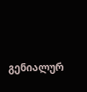გენიალურ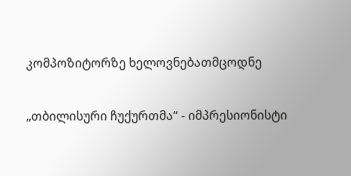კომპოზიტორზე ხელოვნებათმცოდნე

„თბილისური ჩუქურთმა“ - იმპრესიონისტი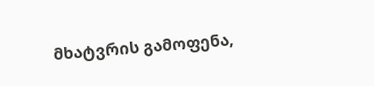მხატვრის გამოფენა,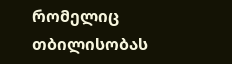რომელიც თბილისობას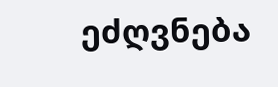ეძღვნება